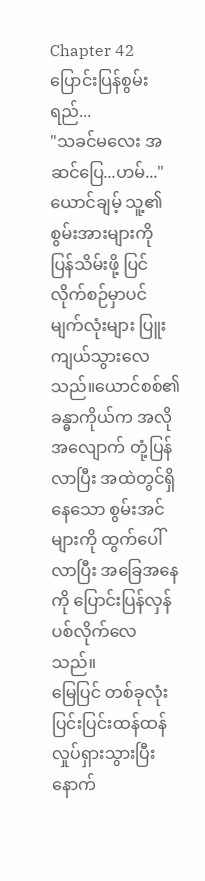Chapter 42
ပြောင်းပြန်စွမ်းရည်...
"သခင်မလေး အဆင်ပြေ...ဟမ်..."
ယောင်ချမ့် သူ့၏ စွမ်းအားများကို ပြန်သိမ်းဖို့ ပြင်လိုက်စဉ်မှာပင် မျက်လုံးများ ပြူးကျယ်သွားလေသည်။ယောင်စစ်၏ ခန္ဓာကိုယ်က အလိုအလျောက် တုံ့ပြန်လာပြီး အထဲတွင်ရှိနေသော စွမ်းအင်များကို ထွက်ပေါ်လာပြီး အခြေအနေကို ပြောင်းပြန်လှန်ပစ်လိုက်လေသည်။
မြေပြင် တစ်ခုလုံး ပြင်းပြင်းထန်ထန်လှုပ်ရှားသွားပြီးနောက်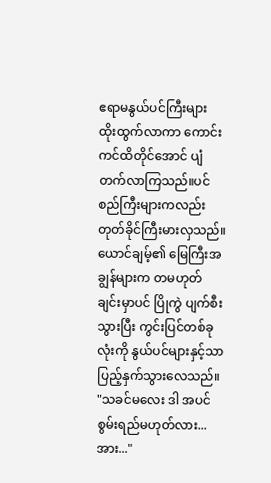ဧရာမနွယ်ပင်ကြီးများ ထိုးထွက်လာကာ ကောင်းကင်ထိတိုင်အောင် ပျံတက်လာကြသည်။ပင်စည်ကြီးများကလည်း တုတ်ခိုင်ကြီးမားလှသည်။ယောင်ချမ့်၏ မြေကြီးအချွန်များက တမဟုတ်ချင်းမှာပင် ပြိုကွဲ ပျက်စီးသွားပြီး ကွင်းပြင်တစ်ခုလုံးကို နွယ်ပင်များနှင့်သာ ပြည့်နှက်သွားလေသည်။
"သခင်မလေး ဒါ အပင်စွမ်းရည်မဟုတ်လား...အား..."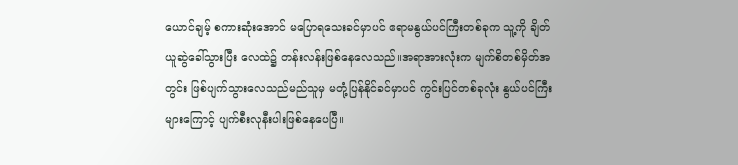ယောင်ချမ့် စကားဆုံးအောင် မပြောရသေးခင်မှာပင် ဧရာမနွယ်ပင်ကြီးတစ်ခုက သူ့ကို ချိတ်ယူဆွဲခေါ်သွားပြီး လေထဲ၌ တန်းလန်းဖြစ်နေလေသည်။အရာအားလုံးက မျက်စိတစ်မှိတ်အတွင်း ဖြစ်ပျက်သွားလေသည်မည်သူမှ မတုံ့ပြန်နိုင်ခင်မှာပင် ကွင်းပြင်တစ်ခုလုံး နွယ်ပင်ကြီးများကြောင့် ပျက်စီးလုနီးပါးဖြစ်နေပေပြီ။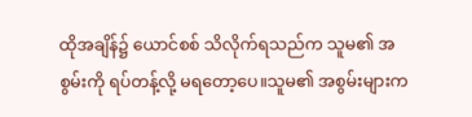ထိုအချိန်၌ ယောင်စစ် သိလိုက်ရသည်က သူမ၏ အစွမ်းကို ရပ်တန့်လို့ မရတော့ပေ။သူမ၏ အစွမ်းများက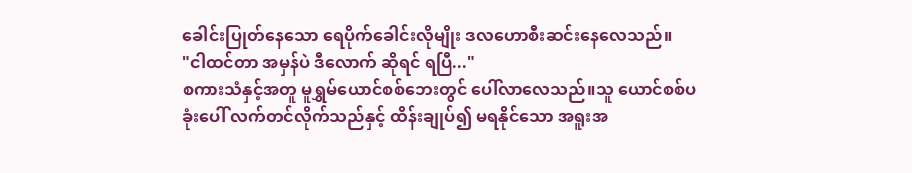ခေါင်းပြုတ်နေသော ရေပိုက်ခေါင်းလိုမျိုး ဒလဟောစီးဆင်းနေလေသည်။
"ငါထင်တာ အမှန်ပဲ ဒီလောက် ဆိုရင် ရပြီ..."
စကားသံနှင့်အတူ မူရွှမ်ယောင်စစ်ဘေးတွင် ပေါ်လာလေသည်။သူ ယောင်စစ်ပခုံးပေါ် လက်တင်လိုက်သည်နှင့် ထိန်းချုပ်၍ မရနိုင်သော အရူးအ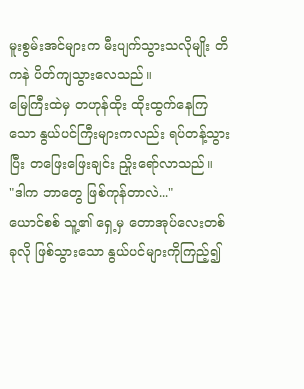မူးစွမ်းအင်များက မီးပျက်သွားသလိုမျိုး တိကနဲ ပိတ်ကျသွားလေသည်။
မြေကြီးထဲမှ တဟုန်ထိုး ထိုးထွက်နေကြသော နွယ်ပင်ကြီးများကလည်း ရပ်တန့်သွားပြီး တဖြေးဖြေးချင်း ညှိုးရော်လာသည်။
"ဒါက ဘာတွေ ဖြစ်ကုန်တာလဲ..."
ယောင်စစ် သူ့၏ ရှေ့မှ တောအုပ်လေးတစ်ခုလို ဖြစ်သွားသော နွယ်ပင်များကိုကြည့်၍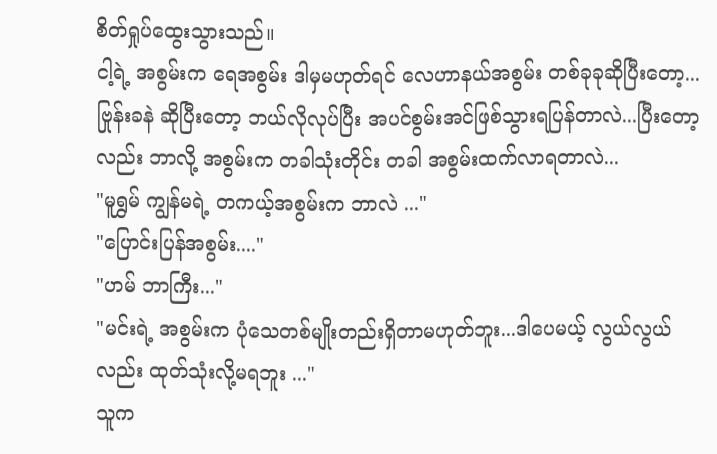စိတ်ရှုပ်ထွေးသွားသည်။
ငါ့ရဲ့ အစွမ်းက ရေအစွမ်း ဒါမှမဟုတ်ရင် လေဟာနယ်အစွမ်း တစ်ခုခုဆိုပြီးတော့... ဗြုန်းခနဲ ဆိုပြီးတော့ ဘယ်လိုလုပ်ပြီး အပင်စွမ်းအင်ဖြစ်သွားရပြန်တာလဲ...ပြီးတော့လည်း ဘာလို့ အစွမ်းက တခါသုံးတိုင်း တခါ အစွမ်းထက်လာရတာလဲ...
"မူရွှမ် ကျွန်မရဲ့ တကယ့်အစွမ်းက ဘာလဲ ..."
"ပြောင်းပြန်အစွမ်း...."
"ဟမ် ဘာကြီး..."
"မင်းရဲ့ အစွမ်းက ပုံသေတစ်မျိုးတည်းရှိတာမဟုတ်ဘူး...ဒါပေမယ့် လွယ်လွယ်လည်း ထုတ်သုံးလို့မရဘူး ..."
သူက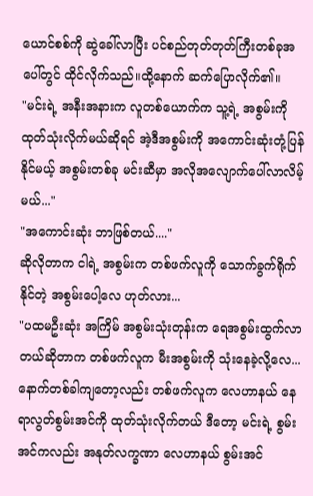ယောင်စစ်ကို ဆွဲခေါ်လာပြီး ပင်စည်တုတ်တုတ်ကြီးတစ်ခုအပေါ်တွင် ထိုင်လိုက်သည်။ထို့နောက် ဆက်ပြောလိုက်၏။
"မင်းရဲ့ အနီးအနားက လူတစ်ယောက်က သူ့ရဲ့ အစွမ်းကို ထုတ်သုံးလိုက်မယ်ဆိုရင် အဲ့ဒီအစွမ်းကို အကောင်းဆုံးတုံ့ပြန်နိုင်မယ့် အစွမ်းတစ်ခု မင်းဆီမှာ အလိုအလျောက်ပေါ်လာလိမ့်မယ်..."
"အကောင်းဆုံး ဘာဖြစ်တယ်...."
ဆိုလိုတာက ငါရဲ့ အစွမ်းက တစ်ဖက်လူကို သောက်ခွက်ရိုက်နိုင်တဲ့ အစွမ်းပေါ့လေ ဟုတ်လား...
"ပထမဦးဆုံး အကြိမ် အစွမ်းသုံးတုန်းက ရေအစွမ်းထွက်လာတယ်ဆိုတာက တစ်ဖက်လူက မီးအစွမ်းကို သုံးနေခဲ့လို့လေ...နောက်တစ်ခါကျတော့လည်း တစ်ဖက်လူက လေဟာနယ် နေရာလွတ်စွမ်းအင်ကို ထုတ်သုံးလိုက်တယ် ဒီတော့ မင်းရဲ့ စွမ်းအင်ကလည်း အနုတ်လက္ခဏာ လေဟာနယ် စွမ်းအင်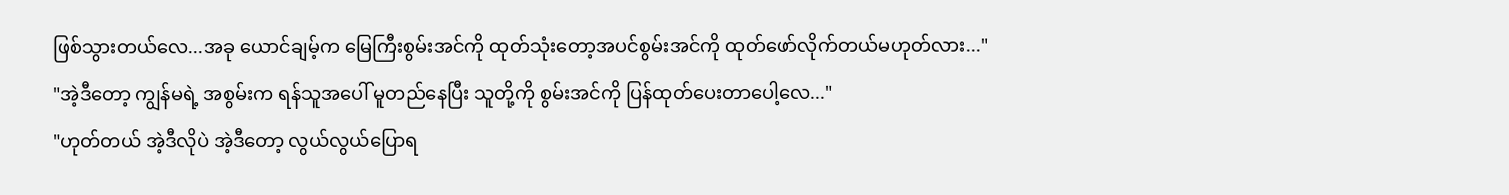ဖြစ်သွားတယ်လေ...အခု ယောင်ချမ့်က မြေကြီးစွမ်းအင်ကို ထုတ်သုံးတော့အပင်စွမ်းအင်ကို ထုတ်ဖော်လိုက်တယ်မဟုတ်လား..."
"အဲ့ဒီတော့ ကျွန်မရဲ့ အစွမ်းက ရန်သူအပေါ် မူတည်နေပြီး သူတို့ကို စွမ်းအင်ကို ပြန်ထုတ်ပေးတာပေါ့လေ..."
"ဟုတ်တယ် အဲ့ဒီလိုပဲ အဲ့ဒီတော့ လွယ်လွယ်ပြောရ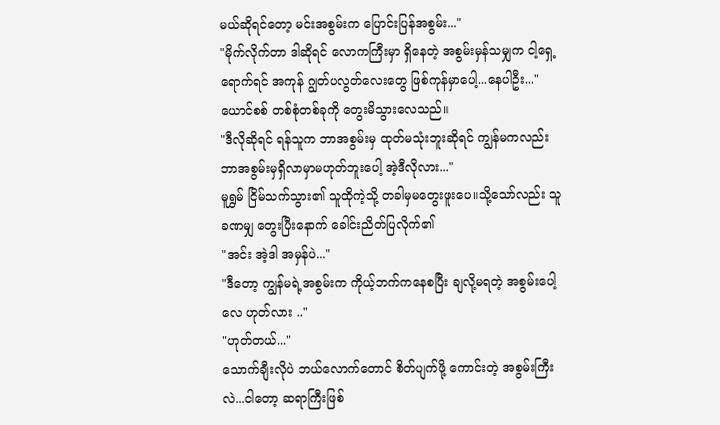မယ်ဆိုရင်တော့ မင်းအစွမ်းက ပြောင်းပြန်အစွမ်း..."
"မိုက်လိုက်တာ ဒါဆိုရင် လောကကြီးမှာ ရှိနေတဲ့ အစွမ်းမှန်သမျှက ငါ့ရှေ့ရောက်ရင် အကုန် ဂျွတ်ပလွတ်လေးတွေ ဖြစ်ကုန်မှာပေါ့...နေပါဦး..."
ယောင်စစ် တစ်စုံတစ်ခုကို တွေးမိသွားလေသည်။
"ဒီလိုဆိုရင် ရန်သူက ဘာအစွမ်းမှ ထုတ်မသုံးဘူးဆိုရင် ကျွန်မကလည်း ဘာအစွမ်းမှရှိလာမှာမဟုတ်ဘူးပေါ့ အဲ့ဒီလိုလား..."
မူရွှမ် ငြိမ်သက်သွား၏ သူထိုကဲ့သို့ တခါမှမတွေးဖူးပေ။သို့သော်လည်း သူခဏမျှ တွေးပြီးနောက် ခေါင်းညိတ်ပြလိုက်၏
"အင်း အဲ့ဒါ အမှန်ပဲ..."
"ဒီတော့ ကျွန်မရဲ့အစွမ်းက ကိုယ့်ဘက်ကနေစပြီး ချလို့မရတဲ့ အစွမ်းပေါ့လေ ဟုတ်လား .."
"ဟုတ်တယ်..."
သောက်ချီးလိုပဲ ဘယ်လောက်တောင် စိတ်ပျက်ဖို့ ကောင်းတဲ့ အစွမ်းကြီးလဲ...ငါတော့ ဆရာကြီးဖြစ်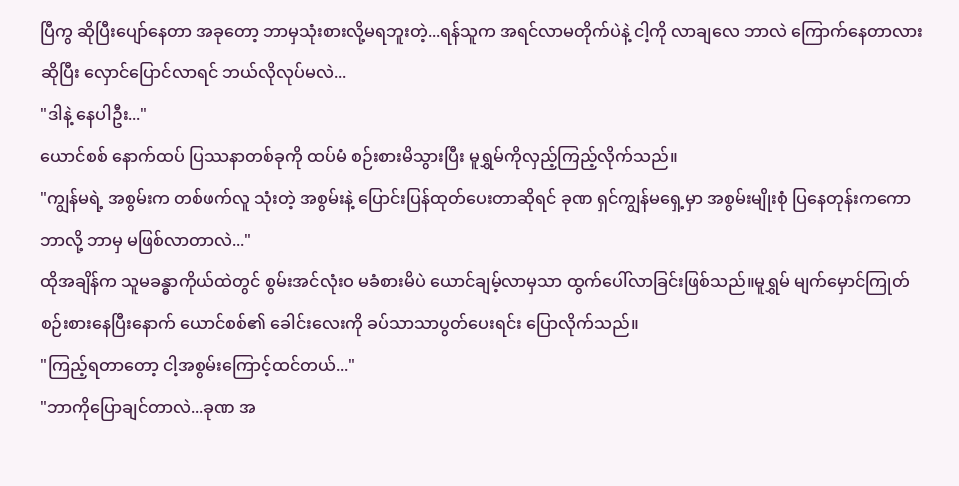ပြီကွ ဆိုပြီးပျော်နေတာ အခုတော့ ဘာမှသုံးစားလို့မရဘူးတဲ့...ရန်သူက အရင်လာမတိုက်ပဲနဲ့ ငါ့ကို လာချလေ ဘာလဲ ကြောက်နေတာလားဆိုပြီး လှောင်ပြောင်လာရင် ဘယ်လိုလုပ်မလဲ...
"ဒါနဲ့ နေပါဦး..."
ယောင်စစ် နောက်ထပ် ပြဿနာတစ်ခုကို ထပ်မံ စဉ်းစားမိသွားပြီး မူရွှမ်ကိုလှည့်ကြည့်လိုက်သည်။
"ကျွန်မရဲ့ အစွမ်းက တစ်ဖက်လူ သုံးတဲ့ အစွမ်းနဲ့ ပြောင်းပြန်ထုတ်ပေးတာဆိုရင် ခုဏ ရှင်ကျွန်မရှေ့မှာ အစွမ်းမျိုးစုံ ပြနေတုန်းကကော ဘာလို့ ဘာမှ မဖြစ်လာတာလဲ..."
ထိုအချိန်က သူမခန္ဓာကိုယ်ထဲတွင် စွမ်းအင်လုံးဝ မခံစားမိပဲ ယောင်ချမ့်လာမှသာ ထွက်ပေါ်လာခြင်းဖြစ်သည်။မူရွှမ် မျက်မှောင်ကြုတ် စဉ်းစားနေပြီးနောက် ယောင်စစ်၏ ခေါင်းလေးကို ခပ်သာသာပွတ်ပေးရင်း ပြောလိုက်သည်။
"ကြည့်ရတာတော့ ငါ့အစွမ်းကြောင့်ထင်တယ်..."
"ဘာကိုပြောချင်တာလဲ...ခုဏ အ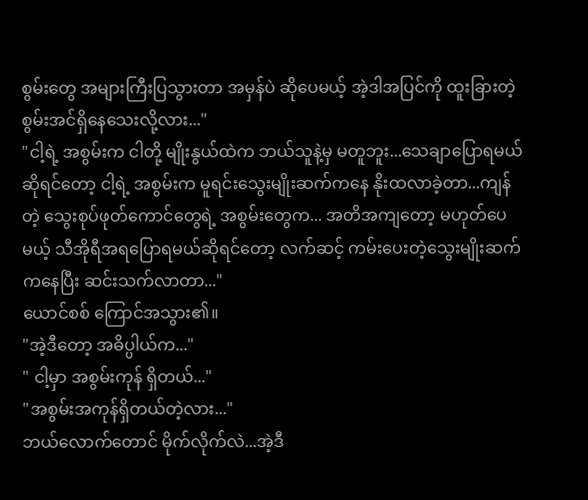စွမ်းတွေ အများကြီးပြသွားတာ အမှန်ပဲ ဆိုပေမယ့် အဲ့ဒါအပြင်ကို ထူးခြားတဲ့ စွမ်းအင်ရှိနေသေးလို့လား..."
"ငါ့ရဲ့ အစွမ်းက ငါတို့ မျိုးနွယ်ထဲက ဘယ်သူနဲ့မှ မတူဘူး...သေချာပြောရမယ်ဆိုရင်တော့ ငါ့ရဲ့ အစွမ်းက မူရင်းသွေးမျိုးဆက်ကနေ နိုးထလာခဲ့တာ...ကျန်တဲ့ သွေးစုပ်ဖုတ်ကောင်တွေရဲ့ အစွမ်းတွေက... အတိအကျတော့ မဟုတ်ပေမယ့် သီအိုရီအရပြောရမယ်ဆိုရင်တော့ လက်ဆင့် ကမ်းပေးတဲ့သွေးမျိုးဆက်ကနေပြီး ဆင်းသက်လာတာ..."
ယောင်စစ် ကြောင်အသွား၏။
"အဲ့ဒီတော့ အဓိပ္ပါယ်က..."
" ငါ့မှာ အစွမ်းကုန် ရှိတယ်..."
"အစွမ်းအကုန်ရှိတယ်တဲ့လား..."
ဘယ်လောက်တောင် မိုက်လိုက်လဲ...အဲ့ဒီ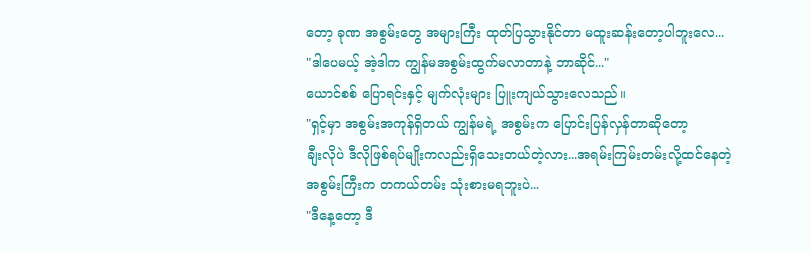တော့ ခုဏ အစွမ်းတွေ အများကြီး ထုတ်ပြသွားနိုင်တာ မထူးဆန်းတော့ပါဘူးလေ...
"ဒါပေမယ့် အဲ့ဒါက ကျွန်မအစွမ်းထွက်မလာတာနဲ့ ဘာဆိုင်..."
ယောင်စစ် ပြောရင်းနှင့် မျက်လုံးများ ပြူးကျယ်သွားလေသည်။
"ရှင့်မှာ အစွမ်းအကုန်ရှိတယ် ကျွန်မရဲ့ အစွမ်းက ပြောင်းပြန်လှန်တာဆိုတော့
ချီးလိုပဲ ဒီလိုဖြစ်ရပ်မျိုးကလည်းရှိသေးတယ်တဲ့လား...အရမ်းကြမ်းတမ်းလို့ထင်နေတဲ့ အစွမ်းကြီးက တကယ်တမ်း သုံးစားမရဘူးပဲ...
"ဒီနေ့တော့ ဒီ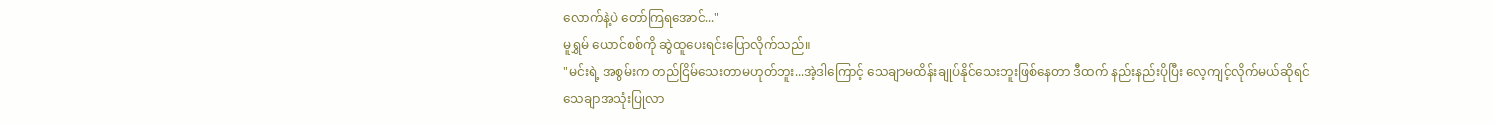လောက်နဲ့ပဲ တော်ကြရအောင်..."
မူရွှမ် ယောင်စစ်ကို ဆွဲထူပေးရင်းပြောလိုက်သည်။
"မင်းရဲ့ အစွမ်းက တည်ငြိမ်သေးတာမဟုတ်ဘူး...အဲ့ဒါကြောင့် သေချာမထိန်းချုပ်နိုင်သေးဘူးဖြစ်နေတာ ဒီထက် နည်းနည်းပိုပြီး လေ့ကျင့်လိုက်မယ်ဆိုရင် သေချာအသုံးပြုလာ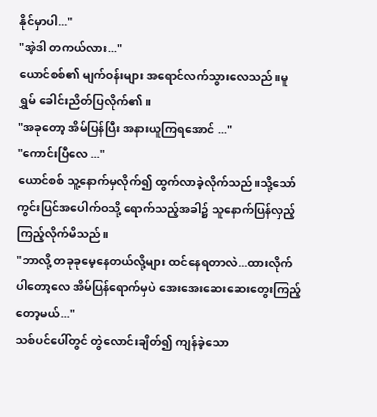နိုင်မှာပါ..."
"အဲ့ဒါ တကယ်လား..."
ယောင်စစ်၏ မျက်ဝန်းများ အရောင်လက်သွားလေသည်။မူရွှမ် ခေါင်းညိတ်ပြလိုက်၏။
"အခုတော့ အိမ်ပြန်ပြီး အနားယူကြရအောင် ..."
"ကောင်းပြီလေ ..."
ယောင်စစ် သူ့နောက်မှလိုက်၍ ထွက်လာခဲ့လိုက်သည်။သို့သော် ကွင်းပြင်အပေါက်ဝသို့ ရောက်သည့်အခါ၌ သူနောက်ပြန်လှည့်ကြည့်လိုက်မိသည်။
"ဘာလို့ တခုခုမေ့နေတယ်လို့များ ထင်နေရတာလဲ...ထားလိုက်ပါတော့လေ အိမ်ပြန်ရောက်မှပဲ အေးအေးဆေးဆေးတွေးကြည့်တော့မယ်..."
သစ်ပင်ပေါ်တွင် တွဲလောင်းချိတ်၍ ကျန်ခဲ့သော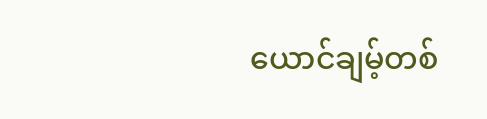ယောင်ချမ့်တစ်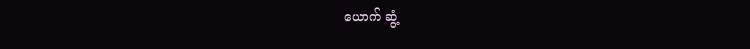ယောက် ဆွံ့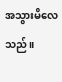အသွားမိလေသည်။